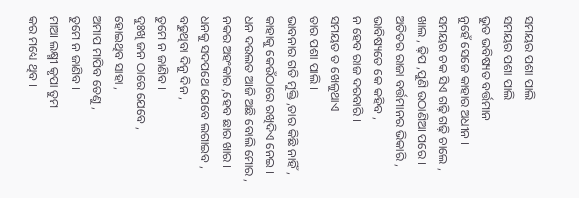ସମୟର ପଶା ପାଲି
ସମୟର ପଶା ପାଲି
ଭୁତ ଭବିଷ୍ୟତ ବର୍ତ୍ତମାନ
ନୁହେଁ ସେଜେ କାହାର ଅଧୀନ ।
ସମୟର ଚକ ସିଏ ଗଢ଼ି ଗଢ଼ି ଚାଲେ ,
ଖାଲ , ଢ଼ିପ ,ପୁଣି ଉଠାଣିଆ ପରେ ।
ଅତିତର ରାଜା ବର୍ତ୍ତମାନର ଭିକାରି ,
ଭାବିଷ୍ୟତେ କେ କହିବ ,
ନ ହେବ ରାଜ ଦରବାରି ।
ସମୟତ ତ ଖେଳୁଥାଏ
ତାର ପଶା ପାଲି ।
ଭାବନାର ଗତି ମୁକ୍ତି ,ତାର କିଛି ନାହିଁ ,
କାହାକୁ କେଉଁଠାରେ ରଖିଦିଏ ନେଇ ।
ଧନ ଦଉଲତ ଆଜି ଅଛି ବୋଲି ମୋର ,
ନକର ଅହଂକାର ,ହେବ ଛାର ଖାର ।
ଧନକୁ ସଦପଥେ ଯେବେ ଲଗାଇବ ,
ବଢୁଥିବା ଦିନୁ ଦିନ ,
ତୁମେ ନ ଜାଣିବ ।
ଦୁଃଖି ଜନ ଠାରେ ଯେବେ ,
ହୋଇଥିବ ସାହା ,
ଅମାପ ମାପିବ ତେଣୁ ,
ତୁମେ ନ ଜାଣିବ ।
ମାଆ ଲକ୍ଷ୍ମୀ କୃପା ତୁମ
କର ମଧ୍ୟେ ଥିବ ।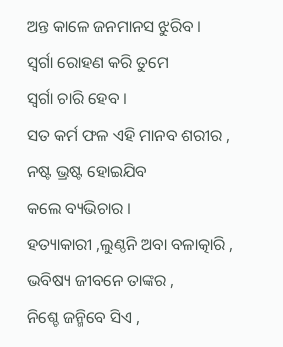ଅନ୍ତ କାଳେ ଜନମାନସ ଝୁରିବ ।
ସ୍ଵର୍ଗା ରୋହଣ କରି ତୁମେ
ସ୍ଵର୍ଗା ଚାରି ହେବ ।
ସତ କର୍ମ ଫଳ ଏହି ମାନବ ଶରୀର ,
ନଷ୍ଟ ଭ୍ରଷ୍ଟ ହୋଇଯିବ
କଲେ ବ୍ୟଭିଚାର ।
ହତ୍ୟାକାରୀ ,ଲୁଣ୍ଠନି ଅବା ବଳାତ୍କାରି ,
ଭବିଷ୍ୟ ଜୀବନେ ତାଙ୍କର ,
ନିଶ୍ଚେ ଜନ୍ମିବେ ସିଏ ,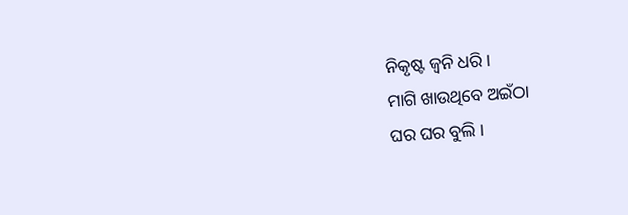ନିକୃଷ୍ଟ ଜ୍ବନି ଧରି ।
ମାଗି ଖାଉଥିବେ ଅଇଁଠା
ଘର ଘର ବୁଲି ।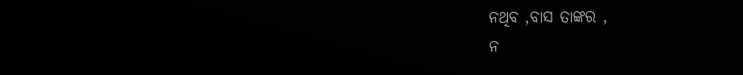ନଥିବ ,ବାସ ତାଙ୍କର ,
ନ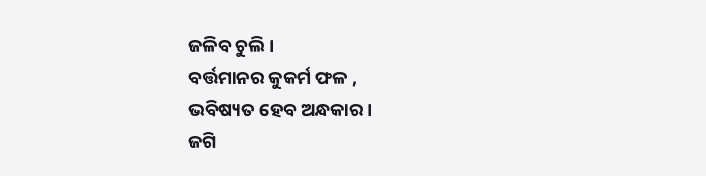ଜଳିବ ଚୁଲି ।
ବର୍ତ୍ତମାନର କୁକର୍ମ ଫଳ ,
ଭବିଷ୍ୟତ ହେବ ଅନ୍ଧକାର ।
ଜଗି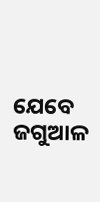ଯେବେ ଜଗୁଆଳ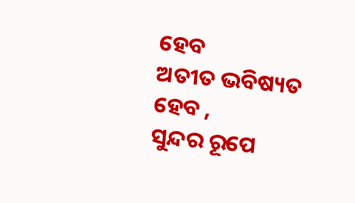ହେବ
ଅତୀତ ଭବିଷ୍ୟତ ହେବ ,
ସୁନ୍ଦର ରୂପେ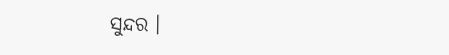ସୁନ୍ଦର ।